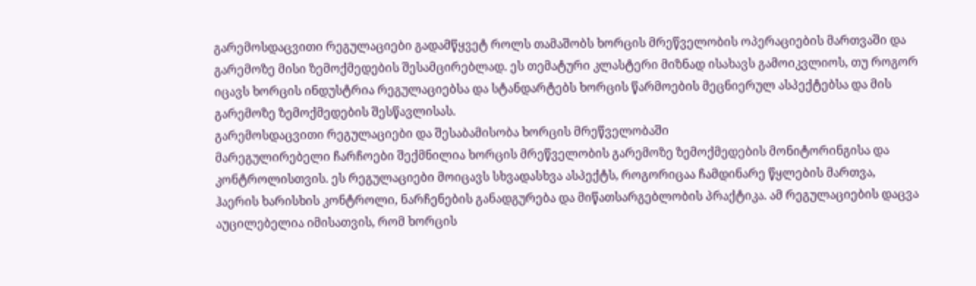გარემოსდაცვითი რეგულაციები გადამწყვეტ როლს თამაშობს ხორცის მრეწველობის ოპერაციების მართვაში და გარემოზე მისი ზემოქმედების შესამცირებლად. ეს თემატური კლასტერი მიზნად ისახავს გამოიკვლიოს, თუ როგორ იცავს ხორცის ინდუსტრია რეგულაციებსა და სტანდარტებს ხორცის წარმოების მეცნიერულ ასპექტებსა და მის გარემოზე ზემოქმედების შესწავლისას.
გარემოსდაცვითი რეგულაციები და შესაბამისობა ხორცის მრეწველობაში
მარეგულირებელი ჩარჩოები შექმნილია ხორცის მრეწველობის გარემოზე ზემოქმედების მონიტორინგისა და კონტროლისთვის. ეს რეგულაციები მოიცავს სხვადასხვა ასპექტს, როგორიცაა ჩამდინარე წყლების მართვა, ჰაერის ხარისხის კონტროლი, ნარჩენების განადგურება და მიწათსარგებლობის პრაქტიკა. ამ რეგულაციების დაცვა აუცილებელია იმისათვის, რომ ხორცის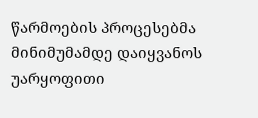წარმოების პროცესებმა მინიმუმამდე დაიყვანოს უარყოფითი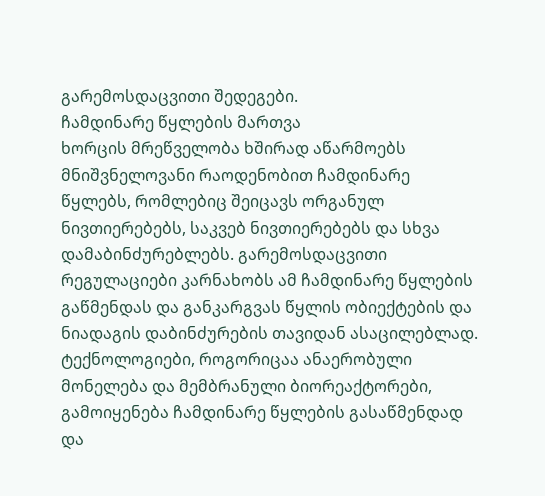გარემოსდაცვითი შედეგები.
ჩამდინარე წყლების მართვა
ხორცის მრეწველობა ხშირად აწარმოებს მნიშვნელოვანი რაოდენობით ჩამდინარე წყლებს, რომლებიც შეიცავს ორგანულ ნივთიერებებს, საკვებ ნივთიერებებს და სხვა დამაბინძურებლებს. გარემოსდაცვითი რეგულაციები კარნახობს ამ ჩამდინარე წყლების გაწმენდას და განკარგვას წყლის ობიექტების და ნიადაგის დაბინძურების თავიდან ასაცილებლად. ტექნოლოგიები, როგორიცაა ანაერობული მონელება და მემბრანული ბიორეაქტორები, გამოიყენება ჩამდინარე წყლების გასაწმენდად და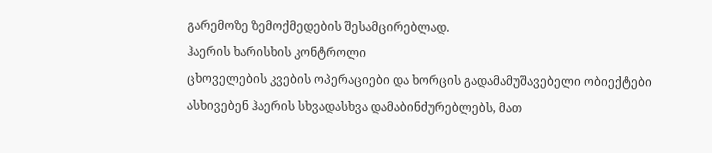გარემოზე ზემოქმედების შესამცირებლად.
ჰაერის ხარისხის კონტროლი
ცხოველების კვების ოპერაციები და ხორცის გადამამუშავებელი ობიექტები ასხივებენ ჰაერის სხვადასხვა დამაბინძურებლებს, მათ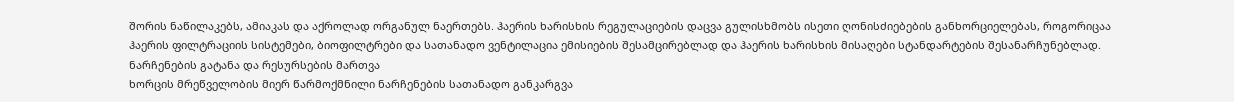შორის ნაწილაკებს, ამიაკას და აქროლად ორგანულ ნაერთებს. ჰაერის ხარისხის რეგულაციების დაცვა გულისხმობს ისეთი ღონისძიებების განხორციელებას, როგორიცაა ჰაერის ფილტრაციის სისტემები, ბიოფილტრები და სათანადო ვენტილაცია ემისიების შესამცირებლად და ჰაერის ხარისხის მისაღები სტანდარტების შესანარჩუნებლად.
ნარჩენების გატანა და რესურსების მართვა
ხორცის მრეწველობის მიერ წარმოქმნილი ნარჩენების სათანადო განკარგვა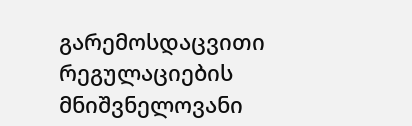გარემოსდაცვითი რეგულაციების მნიშვნელოვანი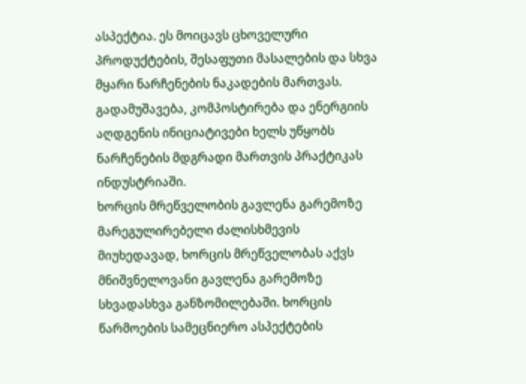ასპექტია. ეს მოიცავს ცხოველური პროდუქტების, შესაფუთი მასალების და სხვა მყარი ნარჩენების ნაკადების მართვას. გადამუშავება, კომპოსტირება და ენერგიის აღდგენის ინიციატივები ხელს უწყობს ნარჩენების მდგრადი მართვის პრაქტიკას ინდუსტრიაში.
ხორცის მრეწველობის გავლენა გარემოზე
მარეგულირებელი ძალისხმევის მიუხედავად, ხორცის მრეწველობას აქვს მნიშვნელოვანი გავლენა გარემოზე სხვადასხვა განზომილებაში. ხორცის წარმოების სამეცნიერო ასპექტების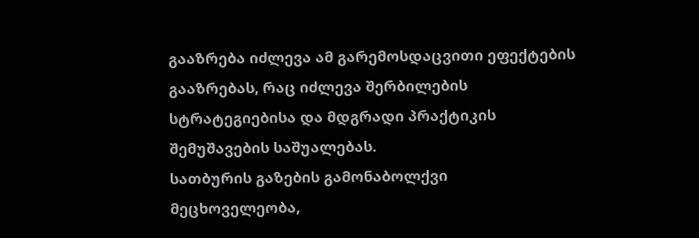გააზრება იძლევა ამ გარემოსდაცვითი ეფექტების გააზრებას, რაც იძლევა შერბილების სტრატეგიებისა და მდგრადი პრაქტიკის შემუშავების საშუალებას.
სათბურის გაზების გამონაბოლქვი
მეცხოველეობა,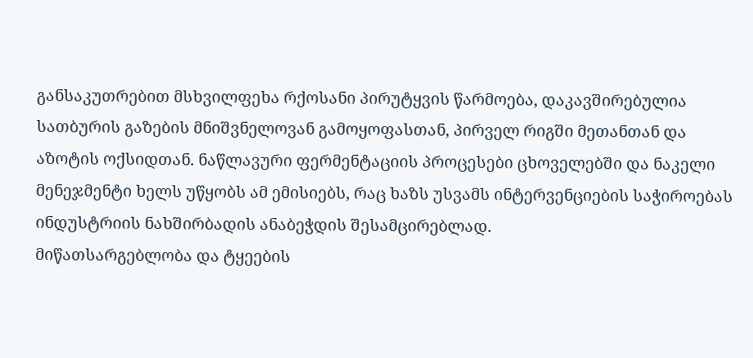განსაკუთრებით მსხვილფეხა რქოსანი პირუტყვის წარმოება, დაკავშირებულია სათბურის გაზების მნიშვნელოვან გამოყოფასთან, პირველ რიგში მეთანთან და აზოტის ოქსიდთან. ნაწლავური ფერმენტაციის პროცესები ცხოველებში და ნაკელი მენეჯმენტი ხელს უწყობს ამ ემისიებს, რაც ხაზს უსვამს ინტერვენციების საჭიროებას ინდუსტრიის ნახშირბადის ანაბეჭდის შესამცირებლად.
მიწათსარგებლობა და ტყეების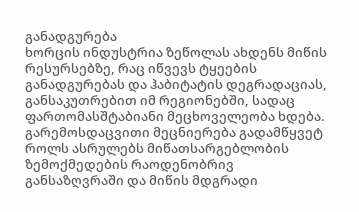განადგურება
ხორცის ინდუსტრია ზეწოლას ახდენს მიწის რესურსებზე, რაც იწვევს ტყეების განადგურებას და ჰაბიტატის დეგრადაციას, განსაკუთრებით იმ რეგიონებში, სადაც ფართომასშტაბიანი მეცხოველეობა ხდება. გარემოსდაცვითი მეცნიერება გადამწყვეტ როლს ასრულებს მიწათსარგებლობის ზემოქმედების რაოდენობრივ განსაზღვრაში და მიწის მდგრადი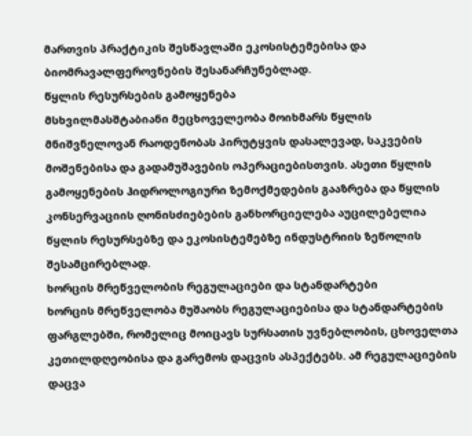მართვის პრაქტიკის შესწავლაში ეკოსისტემებისა და ბიომრავალფეროვნების შესანარჩუნებლად.
წყლის რესურსების გამოყენება
მსხვილმასშტაბიანი მეცხოველეობა მოიხმარს წყლის მნიშვნელოვან რაოდენობას პირუტყვის დასალევად, საკვების მოშენებისა და გადამუშავების ოპერაციებისთვის. ასეთი წყლის გამოყენების ჰიდროლოგიური ზემოქმედების გააზრება და წყლის კონსერვაციის ღონისძიებების განხორციელება აუცილებელია წყლის რესურსებზე და ეკოსისტემებზე ინდუსტრიის ზეწოლის შესამცირებლად.
ხორცის მრეწველობის რეგულაციები და სტანდარტები
ხორცის მრეწველობა მუშაობს რეგულაციებისა და სტანდარტების ფარგლებში, რომელიც მოიცავს სურსათის უვნებლობის, ცხოველთა კეთილდღეობისა და გარემოს დაცვის ასპექტებს. ამ რეგულაციების დაცვა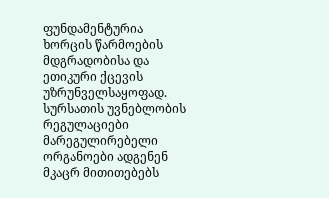ფუნდამენტურია ხორცის წარმოების მდგრადობისა და ეთიკური ქცევის უზრუნველსაყოფად.
სურსათის უვნებლობის რეგულაციები
მარეგულირებელი ორგანოები ადგენენ მკაცრ მითითებებს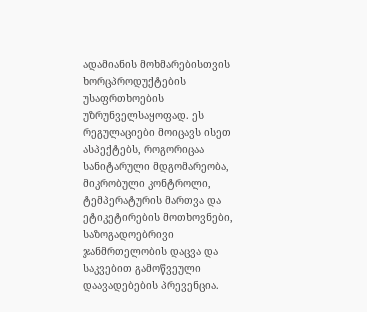ადამიანის მოხმარებისთვის ხორცპროდუქტების უსაფრთხოების უზრუნველსაყოფად. ეს რეგულაციები მოიცავს ისეთ ასპექტებს, როგორიცაა სანიტარული მდგომარეობა, მიკრობული კონტროლი, ტემპერატურის მართვა და ეტიკეტირების მოთხოვნები, საზოგადოებრივი ჯანმრთელობის დაცვა და საკვებით გამოწვეული დაავადებების პრევენცია.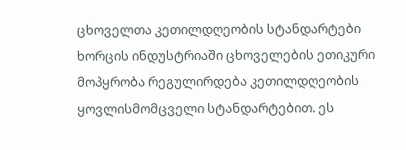ცხოველთა კეთილდღეობის სტანდარტები
ხორცის ინდუსტრიაში ცხოველების ეთიკური მოპყრობა რეგულირდება კეთილდღეობის ყოვლისმომცველი სტანდარტებით. ეს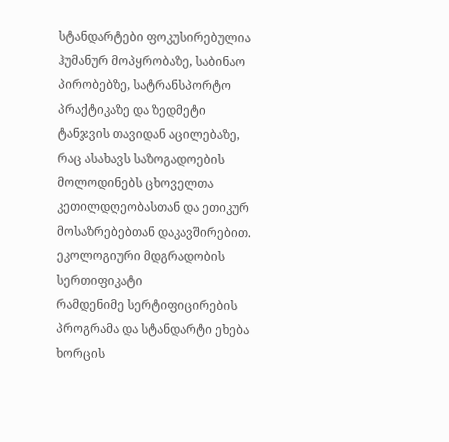სტანდარტები ფოკუსირებულია ჰუმანურ მოპყრობაზე, საბინაო პირობებზე, სატრანსპორტო პრაქტიკაზე და ზედმეტი ტანჯვის თავიდან აცილებაზე, რაც ასახავს საზოგადოების მოლოდინებს ცხოველთა კეთილდღეობასთან და ეთიკურ მოსაზრებებთან დაკავშირებით.
ეკოლოგიური მდგრადობის სერთიფიკატი
რამდენიმე სერტიფიცირების პროგრამა და სტანდარტი ეხება ხორცის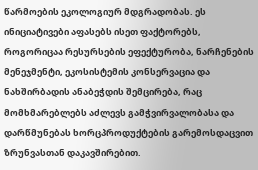წარმოების ეკოლოგიურ მდგრადობას. ეს ინიციატივები აფასებს ისეთ ფაქტორებს, როგორიცაა რესურსების ეფექტურობა, ნარჩენების მენეჯმენტი, ეკოსისტემის კონსერვაცია და ნახშირბადის ანაბეჭდის შემცირება, რაც მომხმარებლებს აძლევს გამჭვირვალობასა და დარწმუნებას ხორცპროდუქტების გარემოსდაცვით ზრუნვასთან დაკავშირებით.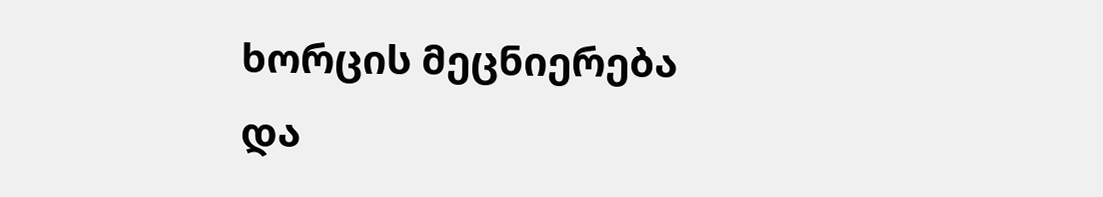ხორცის მეცნიერება და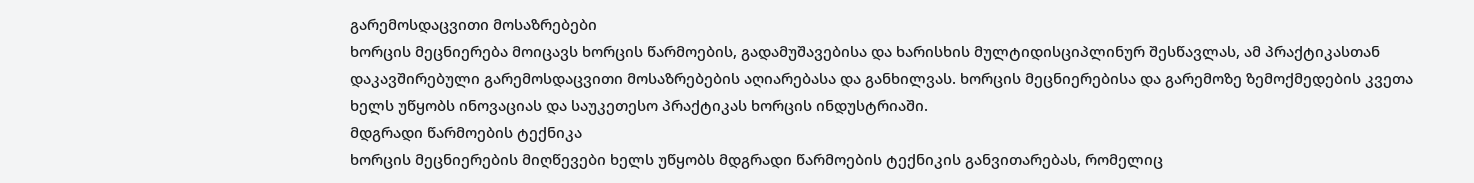გარემოსდაცვითი მოსაზრებები
ხორცის მეცნიერება მოიცავს ხორცის წარმოების, გადამუშავებისა და ხარისხის მულტიდისციპლინურ შესწავლას, ამ პრაქტიკასთან დაკავშირებული გარემოსდაცვითი მოსაზრებების აღიარებასა და განხილვას. ხორცის მეცნიერებისა და გარემოზე ზემოქმედების კვეთა ხელს უწყობს ინოვაციას და საუკეთესო პრაქტიკას ხორცის ინდუსტრიაში.
მდგრადი წარმოების ტექნიკა
ხორცის მეცნიერების მიღწევები ხელს უწყობს მდგრადი წარმოების ტექნიკის განვითარებას, რომელიც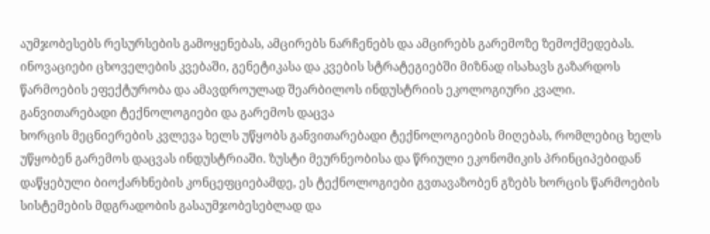აუმჯობესებს რესურსების გამოყენებას, ამცირებს ნარჩენებს და ამცირებს გარემოზე ზემოქმედებას. ინოვაციები ცხოველების კვებაში, გენეტიკასა და კვების სტრატეგიებში მიზნად ისახავს გაზარდოს წარმოების ეფექტურობა და ამავდროულად შეარბილოს ინდუსტრიის ეკოლოგიური კვალი.
განვითარებადი ტექნოლოგიები და გარემოს დაცვა
ხორცის მეცნიერების კვლევა ხელს უწყობს განვითარებადი ტექნოლოგიების მიღებას, რომლებიც ხელს უწყობენ გარემოს დაცვას ინდუსტრიაში. ზუსტი მეურნეობისა და წრიული ეკონომიკის პრინციპებიდან დაწყებული ბიოქარხნების კონცეფციებამდე, ეს ტექნოლოგიები გვთავაზობენ გზებს ხორცის წარმოების სისტემების მდგრადობის გასაუმჯობესებლად და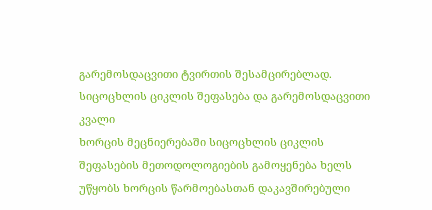გარემოსდაცვითი ტვირთის შესამცირებლად.
სიცოცხლის ციკლის შეფასება და გარემოსდაცვითი კვალი
ხორცის მეცნიერებაში სიცოცხლის ციკლის შეფასების მეთოდოლოგიების გამოყენება ხელს უწყობს ხორცის წარმოებასთან დაკავშირებული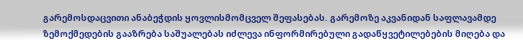გარემოსდაცვითი ანაბეჭდის ყოვლისმომცველ შეფასებას. გარემოზე აკვანიდან საფლავამდე ზემოქმედების გააზრება საშუალებას იძლევა ინფორმირებული გადაწყვეტილებების მიღება და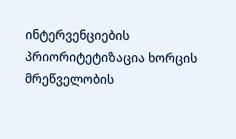ინტერვენციების პრიორიტეტიზაცია ხორცის მრეწველობის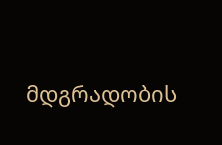მდგრადობის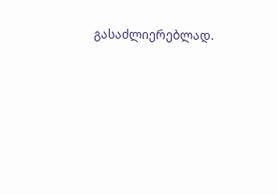გასაძლიერებლად.